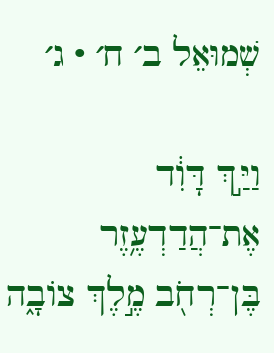שְׁמוּאֵל ב׳ ח׳ · ג׳

וַיַּ֣ךְ דָּוִ֔ד אֶת־הֲדַדְעֶ֥זֶר בֶּן־רְחֹ֖ב מֶ֣לֶךְ צוֹבָ֑ה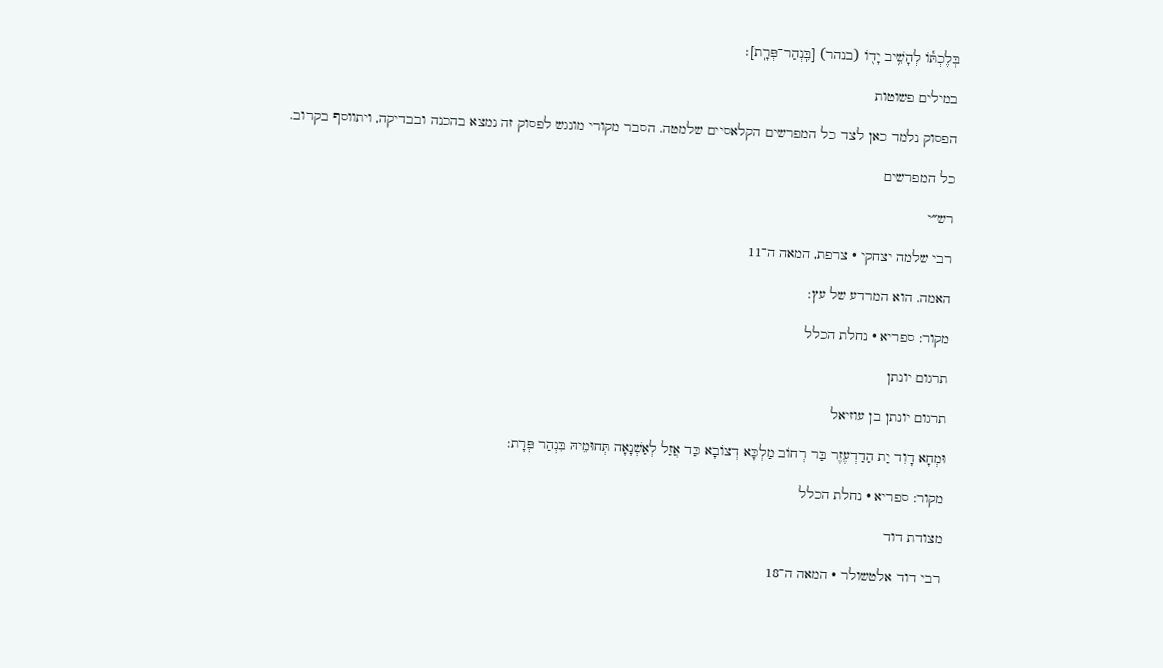בְּלֶכְתּ֕וֹ לְהָשִׁ֥יב יָד֖וֹ (בנהר) [בִּֽנְהַר־פְּרָֽת]׃

במילים פשוטות

הפסוק נלמד כאן לצד כל המפרשים הקלאסיים שלמטה. הסבר מקורי מונגש לפסוק זה נמצא בהכנה ובבדיקה, ויתווסף בקרוב.

כל המפרשים

רש״י

רבי שלמה יצחקי · צרפת, המאה ה־11

האמה. הוא המרדע של עץ:

מקור: ספריא · נחלת הכלל

תרגום יונתן

תרגום יונתן בן עוזיאל

וּמְחָא דָוִד יַת הַדַדְעֶזֶר בַּר רְחוֹב מַלְכָּא דְצוֹבָא כַּד אֲזַל לְאַשְׁנָאָה תְּחוּמֵיהּ בִּנְהַר פְּרָת:

מקור: ספריא · נחלת הכלל

מצודת דוד

רבי דוד אלטשולר · המאה ה־18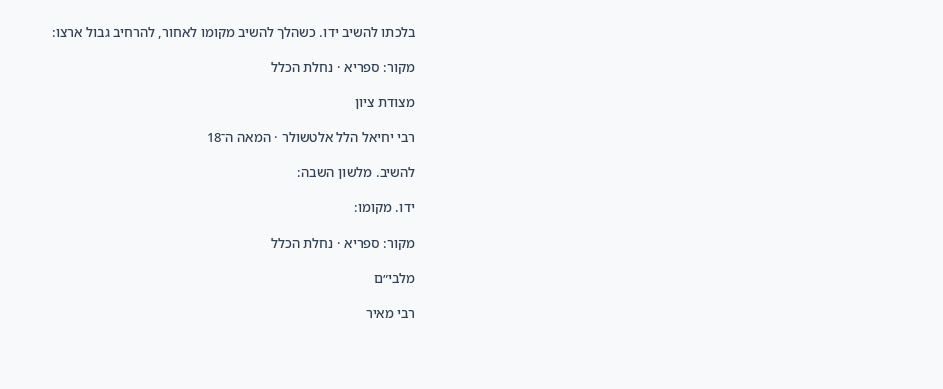בלכתו להשיב ידו. כשהלך להשיב מקומו לאחור, להרחיב גבול ארצו:

מקור: ספריא · נחלת הכלל

מצודת ציון

רבי יחיאל הלל אלטשולר · המאה ה־18

להשיב. מלשון השבה:

ידו. מקומו:

מקור: ספריא · נחלת הכלל

מלבי״ם

רבי מאיר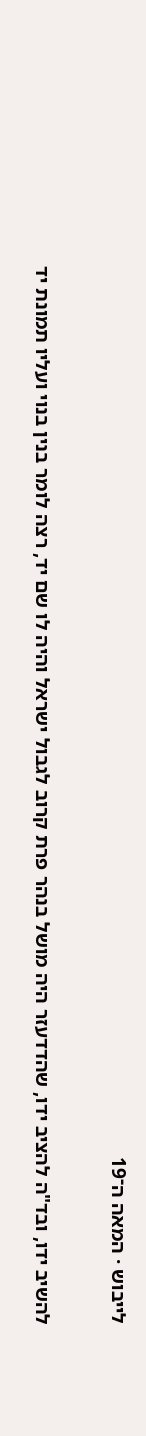לייבוש · המאה ה־19

להשיב ידו, ובד"ה להציב ידו, שהדדעזר היה מושל בנהר פרת קרוב לגבול ישראל והיה לו שם יד, רצה לומר בנין בנוי ועליו תמונת יד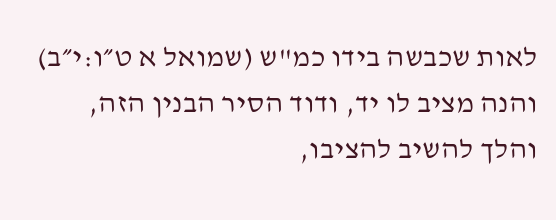לאות שכבשה בידו כמ"ש (שמואל א ט״ו:י״ב) והנה מציב לו יד, ודוד הסיר הבנין הזה, והלך להשיב להציבו,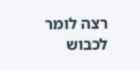רצה לומר לכבוש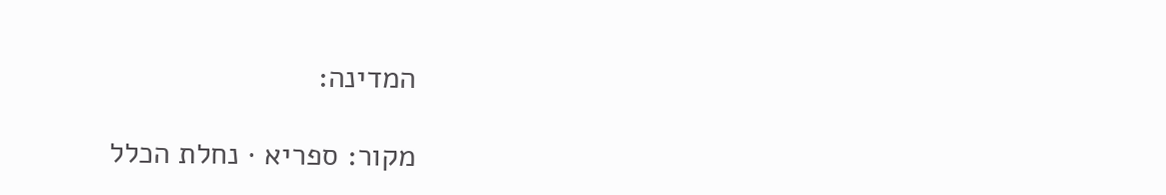המדינה:

מקור: ספריא · נחלת הכלל